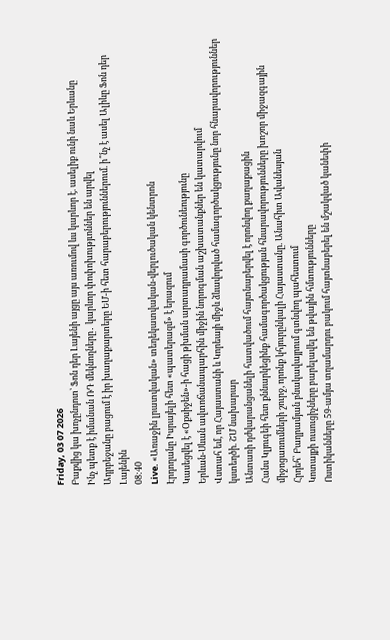Friday, 03 07 2026
Բաքվից կա խոչընդոտ՝ Ֆոն դեր Լայենի այցը այս առումով ևս կարևոր է. ասելիք ունի նաև Երևանը
Ինչ պետք է իմանան ՌԴ մեկնողները․ կարևոր փոփոխությւոններ են արվել
Ադրբեջանը բացում է իր խաղաքարտերը ԵՄ-ի հետ հարաբերություններում. ի՞նչ է ասել Ալիևը Ֆոն դեր Լայենին
08:40
Live. «Առաջին լրատվական» տեղեկատվական-վերլուծական կենտրոն
Էրդողանը Իսրայելի հետ «պատերազմ» է երազում
Կասեցվել է «Օքսիջեն»-ի հացի թխման արտադրամասի գործունեությունը
Երևան-Սևան ավտոճանապարհին միջին նորոգման աշխատանքներ են կատարվում
Վստահ եմ, որ Հայաստանի և Կորեայի միջև ձևավորված համագործակցությունը նոր հնարավորություններ կստեղծի. ՇՄ նախարար
Անտառի դժվարանցանելի հատվածում հայտնաբերվել է որոնվող քաղաքացին
Հանս Կլյուգեի հետ քննարկեցինք համագործակցության հնարավորությունները խոշոր միջազգային միջոցառումների շուրջ, որոնք կհյուրընկալի Հայաստանը. Անահիտ Ավանեսյան
Հրդեհ՝ Բաղրամյան բնակավայրում գտնվող պահեստում
Կոտայքի ուսուցիչները բարելավել են թվային հմտությունները
Ոստիկանները 59-ամյա տղամարդու բակում հայտնաբերել են մշակված կանեփի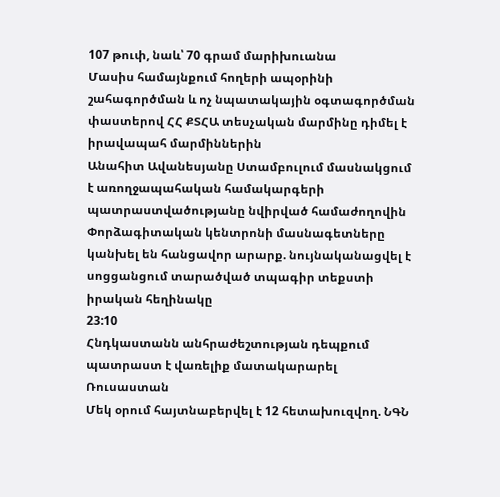107 թուփ, նաև՝ 70 գրամ մարիխուանա
Մասիս համայնքում հողերի ապօրինի շահագործման և ոչ նպատակային օգտագործման փաստերով ՀՀ ՔՏՀԱ տեսչական մարմինը դիմել է իրավապահ մարմիններին
Անահիտ Ավանեսյանը Ստամբուլում մասնակցում է առողջապահական համակարգերի պատրաստվածությանը նվիրված համաժողովին
Փորձագիտական կենտրոնի մասնագետները կանխել են հանցավոր արարք. նույնականացվել է սոցցանցում տարածված տպագիր տեքստի իրական հեղինակը
23:10
Հնդկաստանն անհրաժեշտության դեպքում պատրաստ է վառելիք մատակարարել Ռուսաստան
Մեկ օրում հայտնաբերվել է 12 հետախուզվող. ՆԳՆ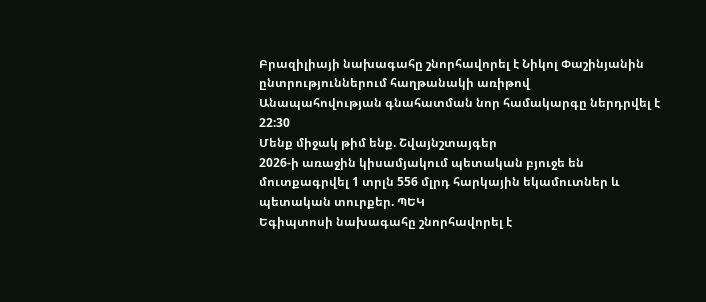Բրազիլիայի նախագահը շնորհավորել է Նիկոլ Փաշինյանին ընտրություններում հաղթանակի առիթով
Անապահովության գնահատման նոր համակարգը ներդրվել է
22:30
Մենք միջակ թիմ ենք. Շվայնշտայգեր
2026-ի առաջին կիսամյակում պետական բյուջե են մուտքագրվել 1 տրլն 556 մլրդ հարկային եկամուտներ և պետական տուրքեր. ՊԵԿ
Եգիպտոսի նախագահը շնորհավորել է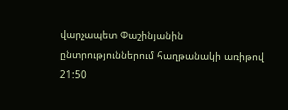վարչապետ Փաշինյանին ընտրություններում հաղթանակի առիթով
21:50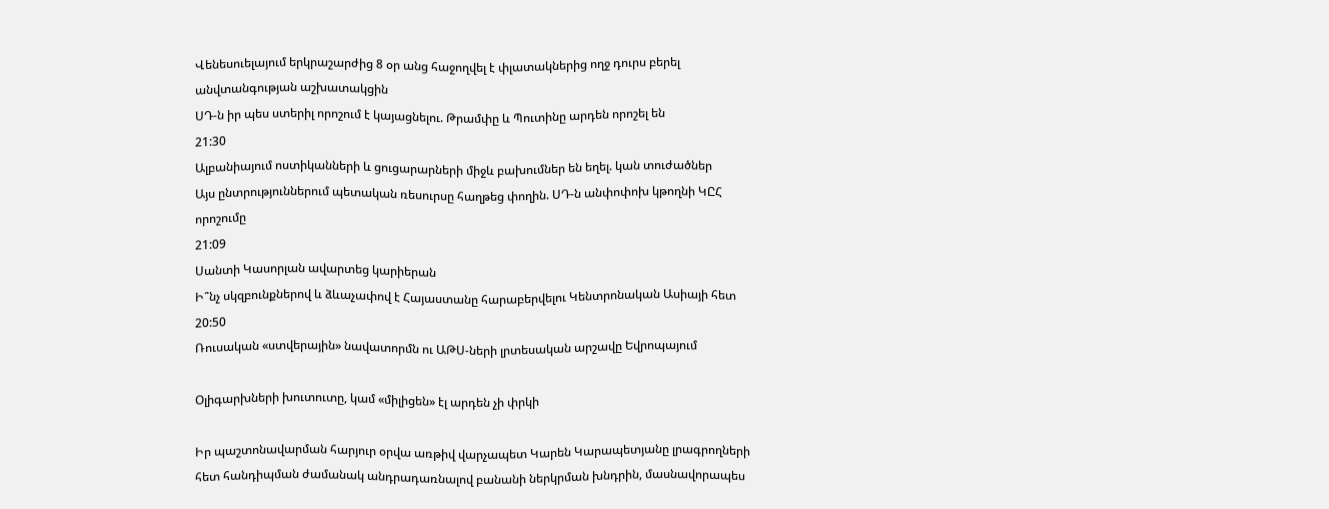Վենեսուելայում երկրաշարժից 8 օր անց հաջողվել է փլատակներից ողջ դուրս բերել անվտանգության աշխատակցին
ՍԴ-ն իր պես ստերիլ որոշում է կայացնելու. Թրամփը և Պուտինը արդեն որոշել են
21:30
Ալբանիայում ոստիկանների և ցուցարարների միջև բախումներ են եղել. կան տուժածներ
Այս ընտրություններում պետական ռեսուրսը հաղթեց փողին. ՍԴ-ն անփոփոխ կթողնի ԿԸՀ որոշումը
21:09
Սանտի Կասորլան ավարտեց կարիերան
Ի՞նչ սկզբունքներով և ձևաչափով է Հայաստանը հարաբերվելու Կենտրոնական Ասիայի հետ
20:50
Ռուսական «ստվերային» նավատորմն ու ԱԹՍ-ների լրտեսական արշավը Եվրոպայում

Օլիգարխների խուտուտը, կամ «միլիցեն» էլ արդեն չի փրկի

Իր պաշտոնավարման հարյուր օրվա առթիվ վարչապետ Կարեն Կարապետյանը լրագրողների հետ հանդիպման ժամանակ անդրադառնալով բանանի ներկրման խնդրին, մասնավորապես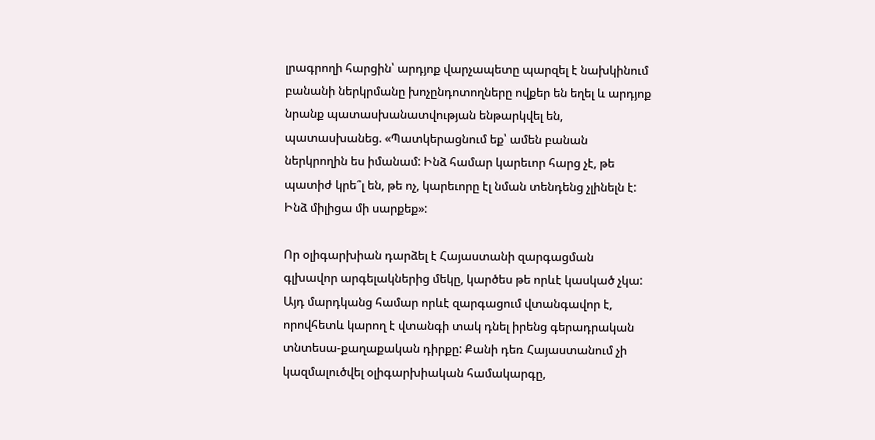լրագրողի հարցին՝ արդյոք վարչապետը պարզել է նախկինում բանանի ներկրմանը խոչընդոտողները ովքեր են եղել և արդյոք նրանք պատասխանատվության ենթարկվել են, պատասխանեց. «Պատկերացնում եք՝ ամեն բանան ներկրողին ես իմանամ: Ինձ համար կարեւոր հարց չէ, թե պատիժ կրե՞լ են, թե ոչ, կարեւորը էլ նման տենդենց չլինելն է: Ինձ միլիցա մի սարքեք»:

Որ օլիգարխիան դարձել է Հայաստանի զարգացման գլխավոր արգելակներից մեկը, կարծես թե որևէ կասկած չկա: Այդ մարդկանց համար որևէ զարգացում վտանգավոր է, որովհետև կարող է վտանգի տակ դնել իրենց գերադրական տնտեսա-քաղաքական դիրքը: Քանի դեռ Հայաստանում չի կազմալուծվել օլիգարխիական համակարգը,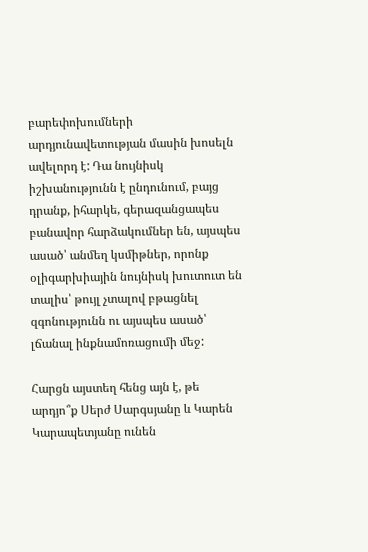բարեփոխումների արդյունավետության մասին խոսելն ավելորդ է: Դա նույնիսկ իշխանությունն է ընդունում, բայց դրանք, իհարկե, գերազանցապես բանավոր հարձակումներ են, այսպես ասած՝ անմեղ կսմիթներ, որոնք օլիգարխիային նույնիսկ խուտուտ են տալիս՝ թույլ չտալով բթացնել զգոնությունն ու այսպես ասած՝ լճանալ ինքնամոռացումի մեջ:

Հարցն այստեղ հենց այն է, թե արդյո՞ք Սերժ Սարգսյանը և Կարեն Կարապետյանը ունեն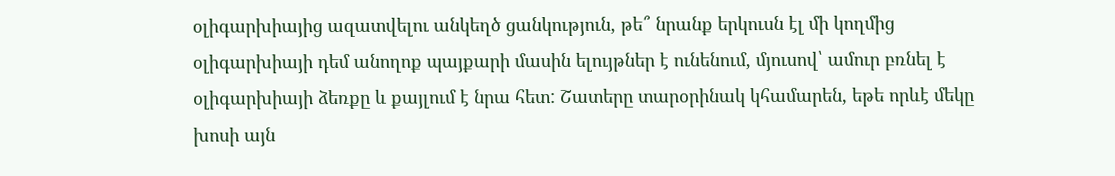օլիգարխիայից ազատվելու անկեղծ ցանկություն, թե՞ նրանք երկուսն էլ մի կողմից օլիգարխիայի դեմ անողոք պայքարի մասին ելույթներ է ունենում, մյուսով՝ ամուր բռնել է օլիգարխիայի ձեռքը և քայլում է նրա հետ: Շատերը տարօրինակ կհամարեն, եթե որևէ մեկը խոսի այն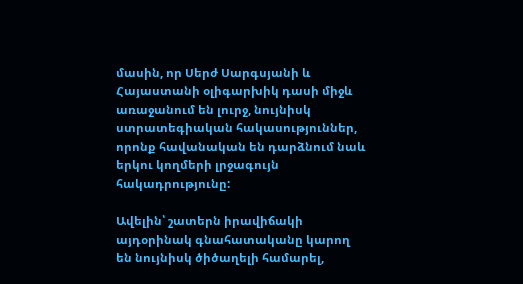մասին, որ Սերժ Սարգսյանի և Հայաստանի օլիգարխիկ դասի միջև առաջանում են լուրջ, նույնիսկ ստրատեգիական հակասություններ, որոնք հավանական են դարձնում նաև երկու կողմերի լրջագույն հակադրությունը:

Ավելին՝ շատերն իրավիճակի այդօրինակ գնահատականը կարող են նույնիսկ ծիծաղելի համարել,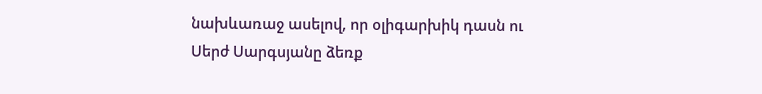նախևառաջ ասելով, որ օլիգարխիկ դասն ու Սերժ Սարգսյանը ձեռք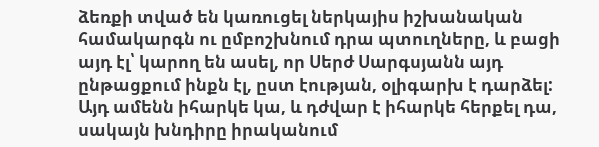ձեռքի տված են կառուցել ներկայիս իշխանական համակարգն ու ըմբոշխնում դրա պտուղները, և բացի այդ էլ՝ կարող են ասել, որ Սերժ Սարգսյանն այդ ընթացքում ինքն էլ, ըստ էության, օլիգարխ է դարձել: Այդ ամենն իհարկե կա, և դժվար է իհարկե հերքել դա, սակայն խնդիրը իրականում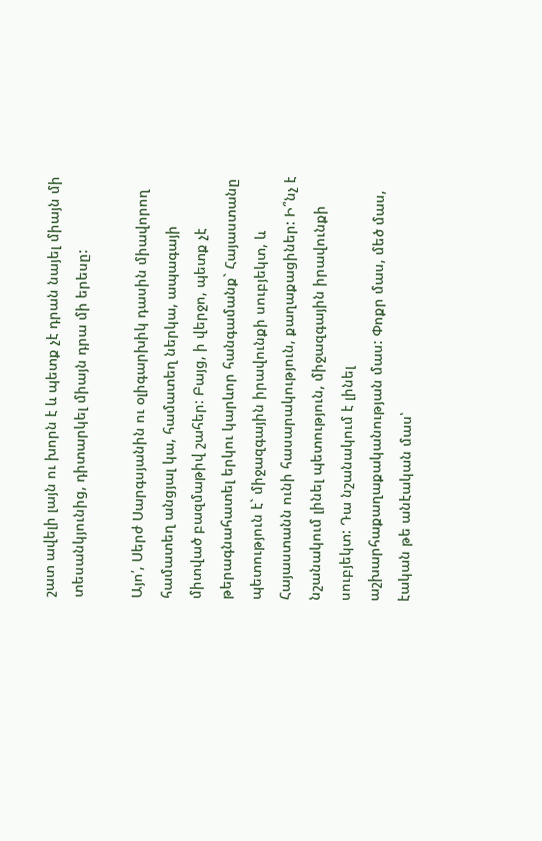շատ ավելի լայն ու խորն է և պետք չէ դրան նայել միայն մի տեսանկյունից, դիտարկել միայն դրա մի երեսը:

Այո՛, Սերժ Սարգսյանին ու օլիգարխիկ դասին միավորող համատեղ անցյալ կա, համատեղ ներկա, ապագայի միտված բազմաթիվ շահեր: Բայց, ի վերջո, պետք չէ թերագնահատել երկու կարևոր հանգամանք` Հայաստանը պետություն է` միջազգային իրավունքի սուբյեկտ, և Հայաստանն ունի հասարակություն, քաղաքացիներ: Ի՞նչ է նշանակում լինել պետություն, միջազգային իրավունքի սուբյեկտ: Դա նշանակում է լինել աշխարհաքաղաքականության մաս: Փոքր մաս, մեծ մաս, էական թե անէական մաս՝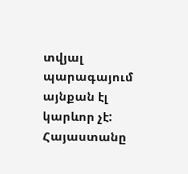տվյալ պարագայում այնքան էլ կարևոր չէ: Հայաստանը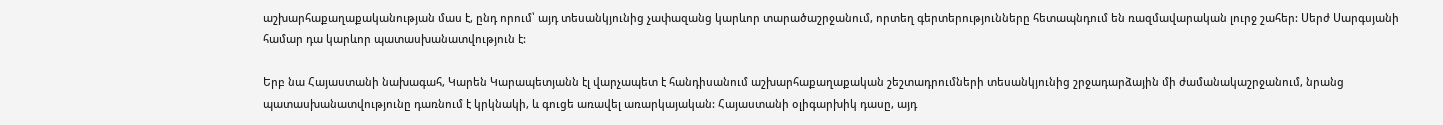աշխարհաքաղաքականության մաս է, ընդ որում՝ այդ տեսանկյունից չափազանց կարևոր տարածաշրջանում, որտեղ գերտերությունները հետապնդում են ռազմավարական լուրջ շահեր: Սերժ Սարգսյանի համար դա կարևոր պատասխանատվություն է:

Երբ նա Հայաստանի նախագահ, Կարեն Կարապետյանն էլ վարչապետ է հանդիսանում աշխարհաքաղաքական շեշտադրումների տեսանկյունից շրջադարձային մի ժամանակաշրջանում, նրանց պատասխանատվությունը դառնում է կրկնակի, և գուցե առավել առարկայական: Հայաստանի օլիգարխիկ դասը, այդ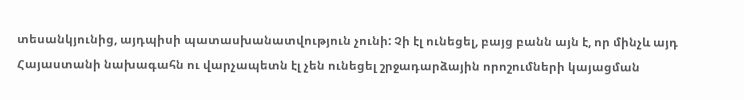տեսանկյունից, այդպիսի պատասխանատվություն չունի: Չի էլ ունեցել, բայց բանն այն է, որ մինչև այդ Հայաստանի նախագահն ու վարչապետն էլ չեն ունեցել շրջադարձային որոշումների կայացման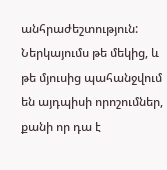անհրաժեշտություն: Ներկայումս թե մեկից, և թե մյուսից պահանջվում են այդպիսի որոշումներ, քանի որ դա է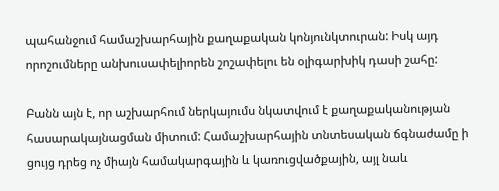պահանջում համաշխարհային քաղաքական կոնյունկտուրան: Իսկ այդ որոշումները անխուսափելիորեն շոշափելու են օլիգարխիկ դասի շահը:

Բանն այն է, որ աշխարհում ներկայումս նկատվում է քաղաքականության հասարակայնացման միտում: Համաշխարհային տնտեսական ճգնաժամը ի ցույց դրեց ոչ միայն համակարգային և կառուցվածքային, այլ նաև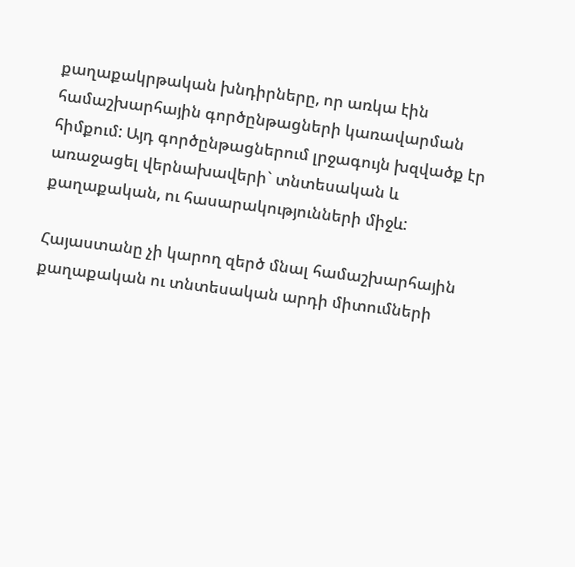քաղաքակրթական խնդիրները, որ առկա էին համաշխարհային գործընթացների կառավարման հիմքում: Այդ գործընթացներում լրջագույն խզվածք էր առաջացել վերնախավերի` տնտեսական և քաղաքական, ու հասարակությունների միջև:

Հայաստանը չի կարող զերծ մնալ համաշխարհային քաղաքական ու տնտեսական արդի միտումների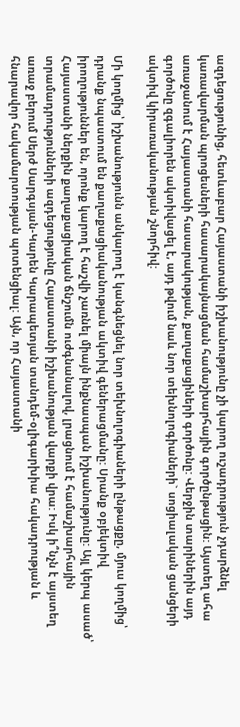ազդեցությունից, հետևաբար Հայաստանի իշխանությունը չի կարող ուշադրություն չդարձնել կառավարման պրոցեսների հասարակայնացման համաշխարհային գործընթացին: Այստեղ ահա առաջանում է Հայաստանի հասարակության, քաղաքացիների գործոնը: Վերջին տարիներին այդ գործոնը զգալիորեն ակտիվացել է, այդ թվում նաև նոր տեխնոլոգիաների` սոցիալական ցանցերի ակտիվ կիրառականության շնորհիվ:

Մի կողմից՝ իշխանությունն անկարող է կանգնեցնել նոր տեխնոլոգիաների ընթացքը, մյուս կողմից՝ դրանք նպաստում են քաղաքացիականության ակտիվ գեներացմանը: Սրանք օբյեկտիվ իրողություններ են, որոնք կարող է հաշվի չառնել միայն ինքնասպան իշխանությունը: Այլ կերպ ասած՝ Հայաստանի ներքին քաղաքացիական ճնշումն ուժգնանալով, լրացնում է համաշխարհային տրամադրությունների ազդեցությունը Հայաստանի իշխանության վարքի վրա: Իսկ ի՞նչն է այստեղ առաջ բերում Սերժ Սարգսյան-Կարեն Կարապետյան տանդեմ-օլիգարխիա հակադրության և հնարավոր հակամարտության պոտենցիալ: Այն, որ Հայաստանի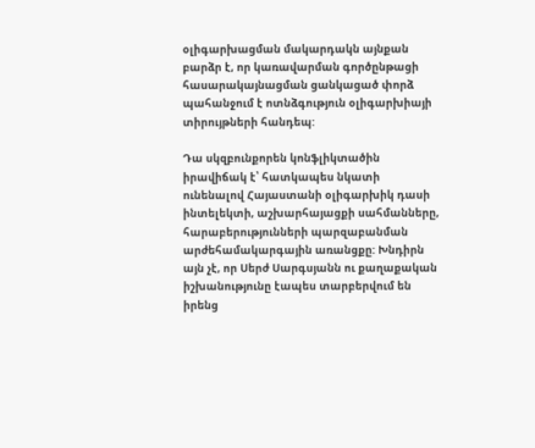օլիգարխացման մակարդակն այնքան բարձր է, որ կառավարման գործընթացի հասարակայնացման ցանկացած փորձ պահանջում է ոտնձգություն օլիգարխիայի տիրույթների հանդեպ:

Դա սկզբունքորեն կոնֆլիկտածին իրավիճակ է՝ հատկապես նկատի ունենալով Հայաստանի օլիգարխիկ դասի ինտելեկտի, աշխարհայացքի սահմանները, հարաբերությունների պարզաբանման արժեհամակարգային առանցքը: Խնդիրն այն չէ, որ Սերժ Սարգսյանն ու քաղաքական իշխանությունը էապես տարբերվում են իրենց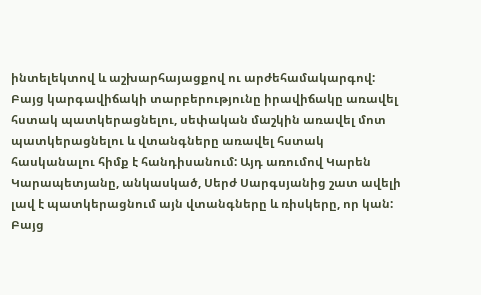ինտելեկտով և աշխարհայացքով ու արժեհամակարգով: Բայց կարգավիճակի տարբերությունը իրավիճակը առավել հստակ պատկերացնելու, սեփական մաշկին առավել մոտ պատկերացնելու և վտանգները առավել հստակ հասկանալու հիմք է հանդիսանում: Այդ առումով Կարեն Կարապետյանը, անկասկած, Սերժ Սարգսյանից շատ ավելի լավ է պատկերացնում այն վտանգները և ռիսկերը, որ կան: Բայց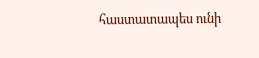հաստատապես ունի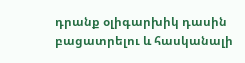դրանք օլիգարխիկ դասին բացատրելու և հասկանալի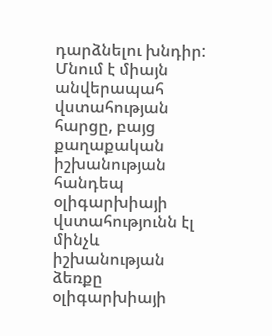դարձնելու խնդիր: Մնում է միայն անվերապահ վստահության հարցը, բայց քաղաքական իշխանության հանդեպ օլիգարխիայի վստահությունն էլ մինչև իշխանության ձեռքը օլիգարխիայի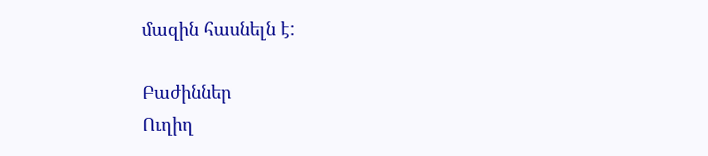մազին հասնելն է:

Բաժիններ
Ուղիղ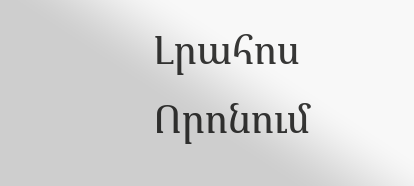Լրահոս
Որոնում